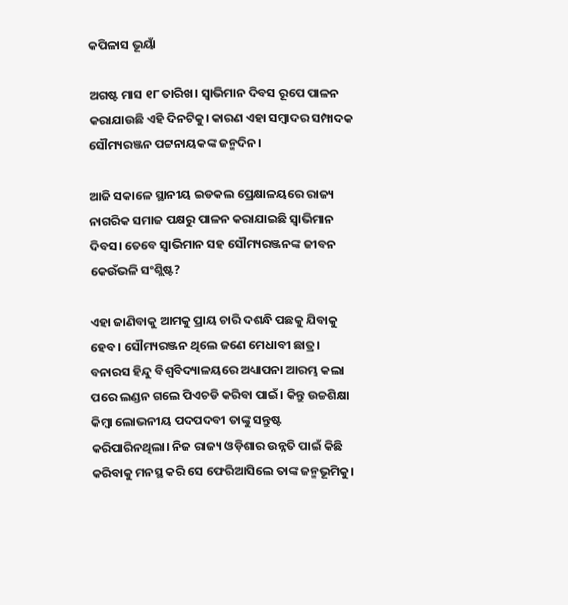କପିଳାସ ଭୂୟାଁ

ଅଗଷ୍ଟ ମାସ ୧୮ ତାରିଖ। ସ୍ୱାଭିମାନ ଦିବସ ରୂପେ ପାଳନ କରାଯାଉଛି ଏହି ଦିନଟିକୁ। କାରଣ ଏହା ସମ୍ବାଦର ସମ୍ପାଦକ ସୌମ୍ୟରଞ୍ଜନ ପଟ୍ଟନାୟକଙ୍କ ଜନ୍ମଦିନ।

ଆଜି ସକାଳେ ସ୍ଥାନୀୟ ଇଡକଲ ପ୍ରେକ୍ଷାଳୟରେ ରାଜ୍ୟ ନାଗରିକ ସମାଜ ପକ୍ଷରୁ ପାଳନ କରାଯାଇଛି ସ୍ୱାଭିମାନ ଦିବସ। ତେବେ ସ୍ୱାଭିମାନ ସହ ସୌମ୍ୟରଞ୍ଜନଙ୍କ ଜୀବନ କେଉଁଭଳି ସଂଶ୍ଲିଷ୍ଟ?

ଏହା ଜାଣିବାକୁ ଆମକୁ ପ୍ରାୟ ଚାରି ଦଶନ୍ଧି ପଛକୁ ଯିବାକୁ ହେବ। ସୌମ୍ୟରଞ୍ଜନ ଥିଲେ ଜଣେ ମେଧାବୀ ଛାତ୍ର। ବନାରସ ହିନ୍ଦୁ ବିଶ୍ୱବିଦ୍ୟାଳୟରେ ଅଧ୍ୟାପନା ଆରମ୍ଭ କଲା ପରେ ଲଣ୍ଡନ ଗଲେ ପିଏଚଡି କରିବା ପାଇଁ। କିନ୍ତୁ ଉଚ୍ଚଶିକ୍ଷା କିମ୍ବା ଲୋଭନୀୟ ପଦପଦବୀ ତାଙ୍କୁ ସନ୍ତୁଷ୍ଟ କରିପାରିନଥିଲା। ନିଜ ରାଜ୍ୟ ଓଡ଼ିଶାର ଉନ୍ନତି ପାଇଁ କିଛି କରିବାକୁ ମନସ୍ଥ କରି ସେ ଫେରିଆସିଲେ ତାଙ୍କ ଜନ୍ମଭୂମିକୁ।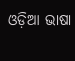ଓଡ଼ିଆ ଭାଷା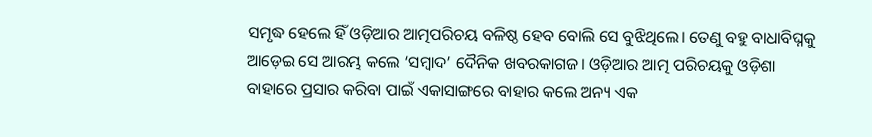ସମୃଦ୍ଧ ହେଲେ ହିଁ ଓଡ଼ିଆର ଆତ୍ମପରିଚୟ ବଳିଷ୍ଠ ହେବ ବୋଲି ସେ ବୁଝିଥିଲେ। ତେଣୁ ବହୁ ବାଧାବିଘ୍ନକୁ ଆଡ଼େଇ ସେ ଆରମ୍ଭ କଲେ ‘ସମ୍ବାଦ’ ଦୈନିକ ଖବରକାଗଜ। ଓଡ଼ିଆର ଆତ୍ମ ପରିଚୟକୁ ଓଡ଼ିଶା ବାହାରେ ପ୍ରସାର କରିବା ପାଇଁ ଏକାସାଙ୍ଗରେ ବାହାର କଲେ ଅନ୍ୟ ଏକ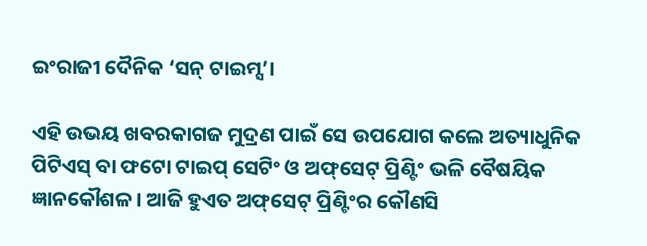ଇଂରାଜୀ ଦୈନିକ ‘ସନ୍‌ ଟାଇମ୍ସ’।

ଏହି ଉଭୟ ଖବରକାଗଜ ମୁଦ୍ରଣ ପାଇଁ ସେ ଉପଯୋଗ କଲେ ଅତ୍ୟାଧୁନିକ ପିଟିଏସ୍‌ ବା ଫଟୋ ଟାଇପ୍ ସେଟିଂ ଓ ଅଫ୍‌ସେଟ୍‌ ପ୍ରିଣ୍ଟିଂ ଭଳି ବୈଷୟିକ ଜ୍ଞାନକୌଶଳ। ଆଜି ହୁଏତ ଅଫ୍‌ସେଟ୍‌ ପ୍ରିଣ୍ଟିଂର କୌଣସି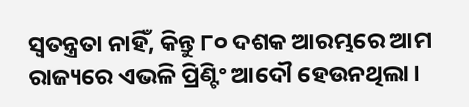ସ୍ୱତନ୍ତ୍ରତା ନାହିଁ, କିନ୍ତୁ ୮୦ ଦଶକ ଆରମ୍ଭରେ ଆମ ରାଜ୍ୟରେ ଏଭଳି ପ୍ରିଣ୍ଟିଂ ଆଦୌ ହେଉନଥିଲା।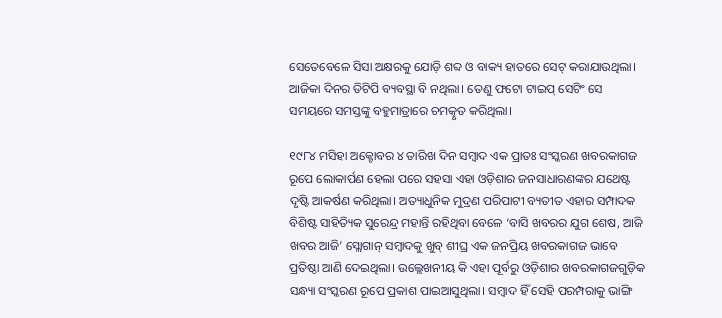ସେତେବେଳେ ସିସା ଅକ୍ଷରକୁ ଯୋଡ଼ି ଶବ୍ଦ ଓ ବାକ୍ୟ ହାତରେ ସେଟ୍‌ କରାଯାଉଥିଲା। ଆଜିକା ଦିନର ଡିଟିପି ବ୍ୟବସ୍ଥା ବି ନଥିଲା। ତେଣୁ ଫଟୋ ଟାଇପ୍‌ ସେଟିଂ ସେ ସମୟରେ ସମସ୍ତଙ୍କୁ ବହୁମାତ୍ରାରେ ଚମତ୍କୃତ କରିଥିଲା।

୧୯୮୪ ମସିହା ଅକ୍ଟୋବର ୪ ତାରିଖ ଦିନ ସମ୍ବାଦ ଏକ ପ୍ରାତଃ ସଂସ୍କରଣ ଖବରକାଗଜ ରୂପେ ଲୋକାର୍ପଣ ହେଲା ପରେ ସହସା ଏହା ଓଡ଼ିଶାର ଜନସାଧାରଣଙ୍କର ଯଥେଷ୍ଟ ଦୃଷ୍ଟି ଆକର୍ଷଣ କରିଥିଲା। ଅତ୍ୟାଧୁନିକ ମୁଦ୍ରଣ ପରିପାଟୀ ବ୍ୟତୀତ ଏହାର ସମ୍ପାଦକ ବିଶିଷ୍ଟ ସାହିତ୍ୟିକ ସୁରେନ୍ଦ୍ର ମହାନ୍ତି ରହିଥିବା ବେଳେ ‘ବାସି ଖବରର ଯୁଗ ଶେଷ, ଆଜି ଖବର ଆଜି’ ସ୍ଲୋଗାନ୍‍ ସମ୍ବାଦକୁ ଖୁବ୍‌ ଶୀଘ୍ର ଏକ ଜନପ୍ରିୟ ଖବରକାଗଜ ଭାବେ ପ୍ରତିଷ୍ଠା ଆଣି ଦେଇଥିଲା। ଉଲ୍ଲେଖନୀୟ କି ଏହା ପୂର୍ବରୁ ଓଡ଼ିଶାର ଖବରକାଗଜଗୁଡ଼ିକ ସନ୍ଧ୍ୟା ସଂସ୍କରଣ ରୂପେ ପ୍ରକାଶ ପାଇଆସୁଥିଲା। ସମ୍ବାଦ ହିଁ ସେହି ପରମ୍ପରାକୁ ଭାଙ୍ଗି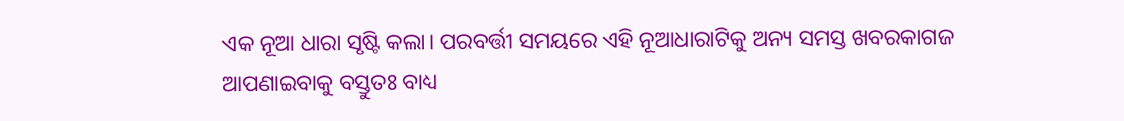ଏକ ନୂଆ ଧାରା ସୃଷ୍ଟି କଲା। ପରବର୍ତ୍ତୀ ସମୟରେ ଏହି ନୂଆଧାରାଟିକୁ ଅନ୍ୟ ସମସ୍ତ ଖବରକାଗଜ ଆପଣାଇବାକୁ ବସ୍ତୁତଃ ବାଧ୍ୟ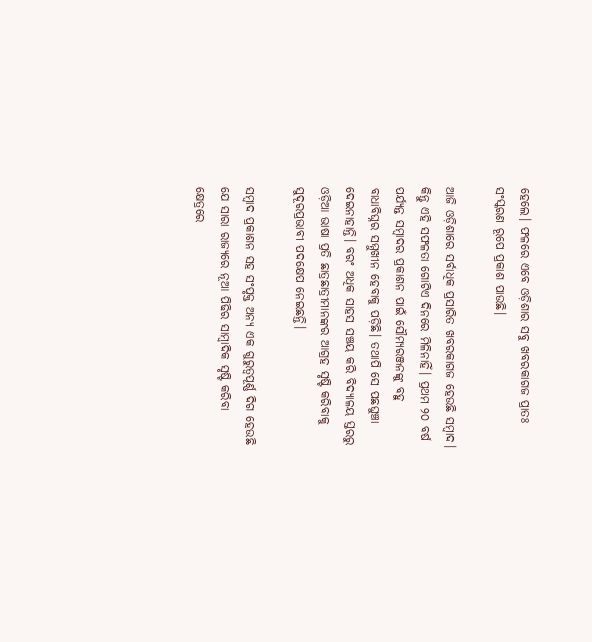ହେଲେ। ଫଳରେ ଏବେ ଓଡ଼ିଶାର ସବୁ ଖବରକାଗଜ ପ୍ରାତଃ ସଂସ୍କରଣ ରୂପେ ପ୍ରକାଶ ପାଉଛି।

ଆଜି ଓଡ଼ିଶାରେ ସର୍ବାଧିକ ପ୍ରସାରିତ ଖବରକାଗଜ ହେଉଛି ସମ୍ବାଦ। କିନ୍ତୁ ଏହି ସଫଳତା ଗୋଟିଏ ଦିନରେ ମିଳିନାହିଁ। ପ୍ରଥମ ୨୦ ବର୍ଷ ପର୍ଯ୍ୟନ୍ତ ସମ୍ବାଦର ପ୍ରକାଶନ ପାଇଁ ସୌମ୍ୟରଞ୍ଜନଙ୍କୁ ବହୁ ବାଧାବିଘ୍ନର ସମ୍ମୁଖୀନ ହେବାକୁ ପଡ଼ିଛି। ତଥାପି ସେ ପଛଘୁଞ୍ଚା ଦେଇନାହାନ୍ତି। ବରଂ ଅଧିକ ସାହସ ସଞ୍ଚୟ କରି ବିଦ୍ୟାଳୟ ସ୍ତରରୁ ଓଡ଼ିଆ ଭାଷା ପ୍ରତି ଛାତ୍ରଛାତ୍ରୀମାନଙ୍କର ଆଗ୍ରହ ସୃଷ୍ଟି କରିବାକୁ ସୁଦୂରପ୍ରଭାବୀ ପଦକ୍ଷେପ ନେଇଛନ୍ତି।

ସମ୍ବାଦ ପ୍ରକାଶନ ସହ ସଂପୃକ୍ତ ଅନ୍ୟ ଏକ ଗୁରୁତ୍ୱପୂର୍ଣ୍ଣ ଦିଗ ହେଉଛି ଯେ ସାରା ରାଜ୍ୟରେ ନୂଆ ପିଢିର ସାମ୍ବାଦିକ ସୃଷ୍ଟି କରିବା କ୍ଷେତ୍ରରେ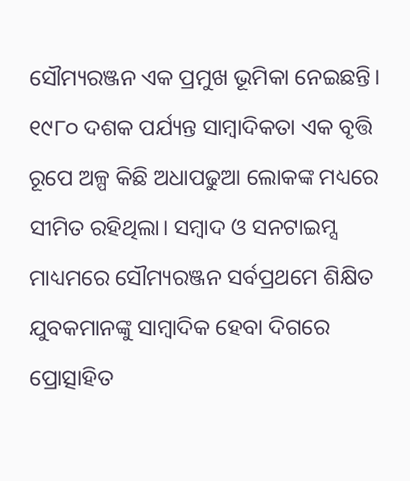ସୌମ୍ୟରଞ୍ଜନ ଏକ ପ୍ରମୁଖ ଭୂମିକା ନେଇଛନ୍ତି। ୧୯୮୦ ଦଶକ ପର୍ଯ୍ୟନ୍ତ ସାମ୍ବାଦିକତା ଏକ ବୃତ୍ତି ରୂପେ ଅଳ୍ପ କିଛି ଅଧାପଢୁଆ ଲୋକଙ୍କ ମଧ୍ୟରେ ସୀମିତ ରହିଥିଲା। ସମ୍ବାଦ ଓ ସନଟାଇମ୍ସ ମାଧ୍ୟମରେ ସୌମ୍ୟରଞ୍ଜନ ସର୍ବପ୍ରଥମେ ଶିକ୍ଷିତ ଯୁବକମାନଙ୍କୁ ସାମ୍ବାଦିକ ହେବା ଦିଗରେ ପ୍ରୋତ୍ସାହିତ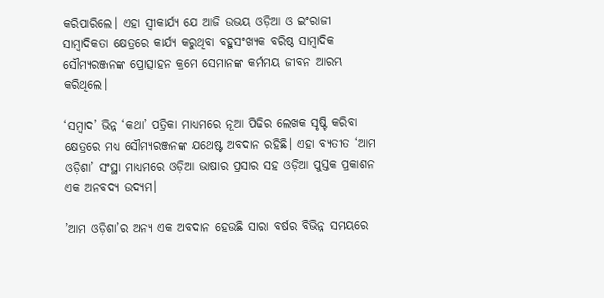କରିପାରିଲେ। ଏହା ସ୍ୱୀକାର୍ଯ୍ୟ ଯେ ଆଜି ଉଭୟ ଓଡ଼ିଆ ଓ ଇଂରାଜୀ ସାମ୍ବାଦିକତା କ୍ଷେତ୍ରରେ କାର୍ଯ୍ୟ କରୁଥିବା ବହୁସଂଖ୍ୟକ ବରିଷ୍ଠ ସାମ୍ବାଦିକ ସୌମ୍ୟରଞ୍ଜନଙ୍କ ପ୍ରୋତ୍ସାହନ କ୍ରମେ ସେମାନଙ୍କ କର୍ମମୟ ଜୀବନ ଆରମ୍ଭ କରିଥିଲେ।

‘ସମ୍ବାଦ’ ଭିନ୍ନ ‘କଥା’ ପତ୍ରିକା ମାଧ୍ୟମରେ ନୂଆ ପିଢିର ଲେଖକ ସୃଷ୍ଟି କରିବା କ୍ଷେତ୍ରରେ ମଧ୍ୟ ସୌମ୍ୟରଞ୍ଜନଙ୍କ ଯଥେଷ୍ଟ ଅବଦାନ ରହିଛି। ଏହା ବ୍ୟତୀତ ‘ଆମ ଓଡ଼ିଶା’ ସଂସ୍ଥା ମାଧ୍ୟମରେ ଓଡ଼ିଆ ଭାଷାର ପ୍ରସାର ସହ ଓଡ଼ିଆ ପୁସ୍ତକ ପ୍ରକାଶନ ଏକ ଅନବଦ୍ୟ ଉଦ୍ୟମ।

’ଆମ ଓଡ଼ିଶା’ର ଅନ୍ୟ ଏକ ଅବଦାନ ହେଉଛି ସାରା ବର୍ଷର ବିଭିନ୍ନ ସମୟରେ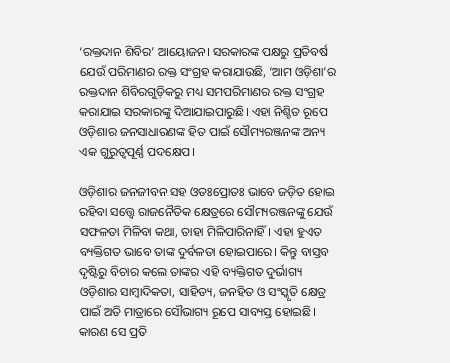‘ରକ୍ତଦାନ ଶିବିର’ ଆୟୋଜନ। ସରକାରଙ୍କ ପକ୍ଷରୁ ପ୍ରତିବର୍ଷ ଯେଉଁ ପରିମାଣର ରକ୍ତ ସଂଗ୍ରହ କରାଯାଉଛି, ‘ଆମ ଓଡ଼ିଶା’ର ରକ୍ତଦାନ ଶିବିରଗୁଡ଼ିକରୁ ମଧ୍ୟ ସମପରିମାଣର ରକ୍ତ ସଂଗ୍ରହ କରାଯାଇ ସରକାରଙ୍କୁ ଦିଆଯାଇପାରୁଛି। ଏହା ନିଶ୍ଚିତ ରୂପେ ଓଡ଼ିଶାର ଜନସାଧାରଣଙ୍କ ହିତ ପାଇଁ ସୌମ୍ୟରଞ୍ଜନଙ୍କ ଅନ୍ୟ ଏକ ଗୁରୁତ୍ୱପୂର୍ଣ୍ଣ ପଦକ୍ଷେପ।

ଓଡ଼ିଶାର ଜନଜୀବନ ସହ ଓତଃପ୍ରୋତଃ ଭାବେ ଜଡ଼ିତ ହୋ‍ଇ ରହିବା ସତ୍ତ୍ୱେ ରାଜନୈତିକ କ୍ଷେତ୍ରରେ ସୌମ୍ୟରଞ୍ଜନଙ୍କୁ ଯେଉଁ ସଫଳତା ମିଳିବା କଥା, ତାହା ମିଳିପାରିନାହିଁ। ଏହା ହୁଏତ ବ୍ୟକ୍ତିଗତ ଭାବେ ତାଙ୍କ ଦୁର୍ବଳତା ହୋ‌ଇପାରେ। କିନ୍ତୁ ବାସ୍ତବ ଦୃଷ୍ଟିରୁ ବିଚାର କଲେ ତାଙ୍କର ଏହି ବ୍ୟକ୍ତିଗତ ଦୁର୍ଭାଗ୍ୟ ଓଡ଼ିଶାର ସାମ୍ବାଦିକତା, ସାହିତ୍ୟ, ଜନହିତ ଓ ସଂସ୍କୃତି କ୍ଷେତ୍ର ପାଇଁ ଅତି ମାତ୍ରାରେ ସୌଭାଗ୍ୟ ରୂପେ ସାବ୍ୟସ୍ତ ହୋ‍ଇଛି। କାରଣ ସେ ପ୍ରତି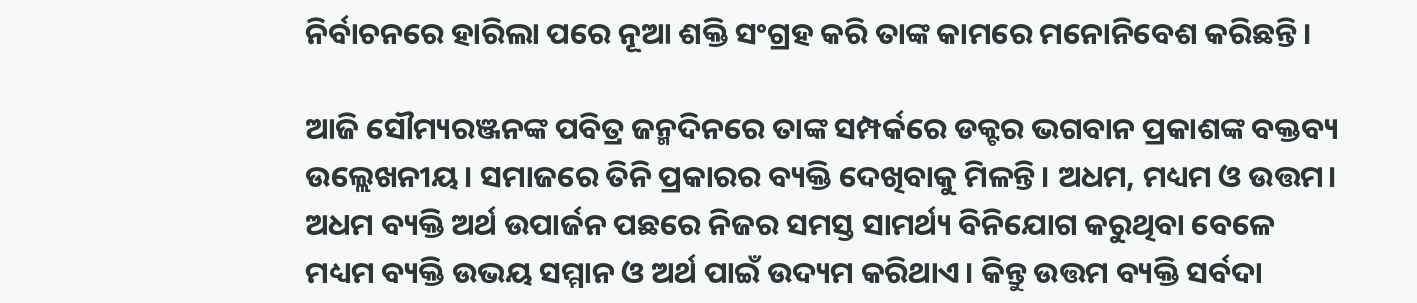ନିର୍ବାଚନରେ ହାରିଲା ପରେ ନୂଆ ଶକ୍ତି ସଂଗ୍ରହ କରି ତାଙ୍କ କାମରେ ମନୋନିବେଶ କରିଛନ୍ତି।

ଆଜି ସୌମ୍ୟରଞ୍ଜନଙ୍କ ପବିତ୍ର ଜନ୍ମଦିନରେ ତାଙ୍କ ସମ୍ପର୍କରେ ଡକ୍ଟର ଭଗବାନ ପ୍ରକାଶଙ୍କ ବକ୍ତବ୍ୟ ଉଲ୍ଲେଖନୀୟ। ସମାଜରେ ତିନି ପ୍ରକାରର ବ୍ୟକ୍ତି ଦେଖିବାକୁ ମିଳନ୍ତି। ଅଧମ, ମଧ୍ୟମ ଓ ଉତ୍ତମ। ଅଧମ ବ୍ୟକ୍ତି ଅର୍ଥ ଉପାର୍ଜନ ପଛରେ ନିଜର ସମସ୍ତ ସାମର୍ଥ୍ୟ ବିନିଯୋଗ କରୁଥିବା ବେଳେ ମଧ୍ୟମ ବ୍ୟକ୍ତି ଉଭୟ ସମ୍ମାନ ଓ ଅର୍ଥ ପାଇଁ ଉଦ୍ୟମ କରିଥାଏ। କିନ୍ତୁ ଉତ୍ତମ ବ୍ୟକ୍ତି ସର୍ବଦା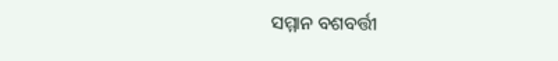ସମ୍ମାନ ବଶବର୍ତ୍ତୀ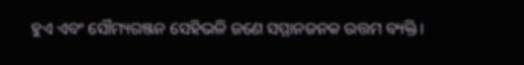ହୁଏ ଏବଂ ସୌମ୍ୟରଞ୍ଜନ ସେହିଭଳି ଜଣେ ସମ୍ମାନଜନକ ଉତ୍ତମ ବ୍ୟକ୍ତି।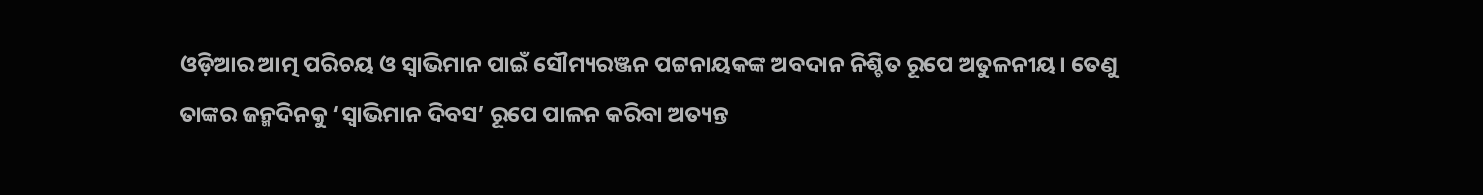ଓଡ଼ିଆର ଆତ୍ମ ପରିଚୟ ଓ ସ୍ୱାଭିମାନ ପାଇଁ ସୌମ୍ୟରଞ୍ଜନ ପଟ୍ଟନାୟକଙ୍କ ଅବଦାନ ନିଶ୍ଚିତ ରୂପେ ଅତୁଳନୀୟ। ତେଣୁ ତାଙ୍କର ଜନ୍ମଦିନକୁ ‘ସ୍ୱାଭିମାନ ଦିବସ’ ରୂପେ ପାଳନ କରିବା ଅତ୍ୟନ୍ତ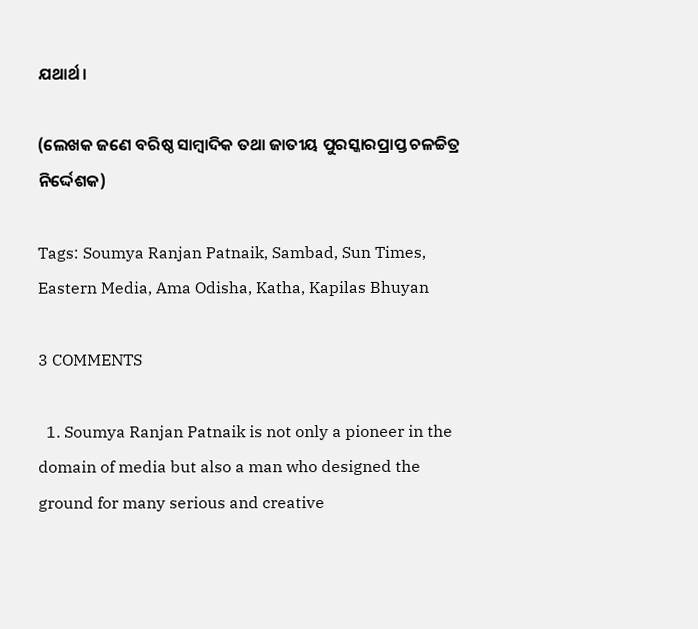ଯଥାର୍ଥ।

(ଲେଖକ ଜଣେ ବରିଷ୍ଠ ସାମ୍ବାଦିକ ତଥା ଜାତୀୟ ପୁରସ୍କାରପ୍ରାପ୍ତ ଚଳଚ୍ଚିତ୍ର ନିର୍ଦ୍ଦେଶକ)

Tags: Soumya Ranjan Patnaik, Sambad, Sun Times, Eastern Media, Ama Odisha, Katha, Kapilas Bhuyan

3 COMMENTS

  1. Soumya Ranjan Patnaik is not only a pioneer in the domain of media but also a man who designed the ground for many serious and creative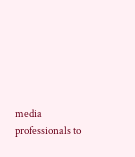media professionals to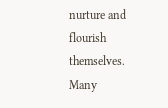nurture and flourish themselves. Many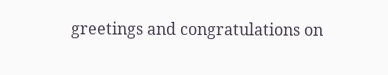greetings and congratulations on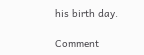his birth day.

Comment